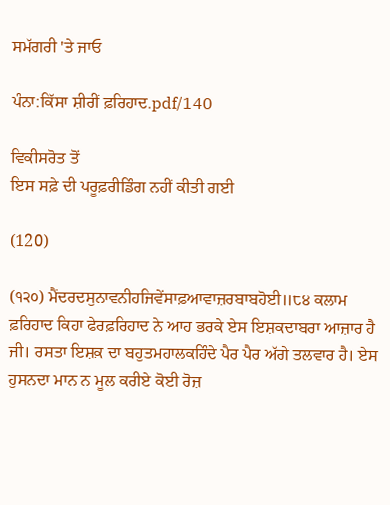ਸਮੱਗਰੀ 'ਤੇ ਜਾਓ

ਪੰਨਾ:ਕਿੱਸਾ ਸ਼ੀਰੀਂ ਫ਼ਰਿਹਾਦ.pdf/140

ਵਿਕੀਸਰੋਤ ਤੋਂ
ਇਸ ਸਫ਼ੇ ਦੀ ਪਰੂਫ਼ਰੀਡਿੰਗ ਨਹੀਂ ਕੀਤੀ ਗਈ

(120)

(੧੨੦) ਮੈਂਦਰਦਸੁਨਾਵਨੀਹਜਿਵੇਂਸਾਫ਼ਆਵਾਜ਼ਰਬਾਬਹੋਈ॥੮੪ ਕਲਾਮ ਫ਼ਰਿਹਾਦ ਕਿਹਾ ਫੇਰਫ਼ਰਿਹਾਦ ਨੇ ਆਹ ਭਰਕੇ ਏਸ ਇਸ਼ਕਦਾਬਰਾ ਆਜ਼ਾਰ ਹੈ ਜੀ। ਰਸਤਾ ਇਸ਼ਕ਼ ਦਾ ਬਹੁਤਮਹਾਲਕਹਿੰਦੇ ਪੈਰ ਪੈਰ ਅੱਗੇ ਤਲਵਾਰ ਹੈ। ਏਸ ਹੁਸਨਦਾ ਮਾਨ ਨ ਮੂਲ ਕਰੀਏ ਕੋਈ ਰੋਜ਼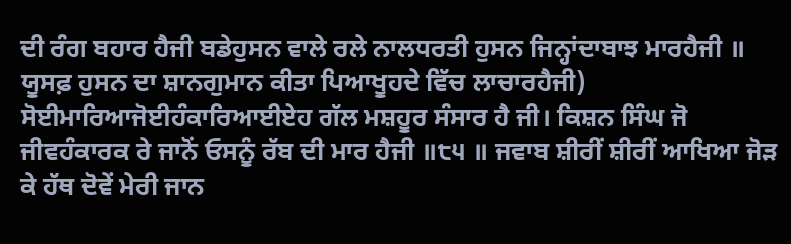ਦੀ ਰੰਗ ਬਹਾਰ ਹੈਜੀ ਬਡੇਹੁਸਨ ਵਾਲੇ ਰਲੇ ਨਾਲਧਰਤੀ ਹੁਸਨ ਜਿਨ੍ਹਾਂਦਾਬਾਝ ਮਾਰਹੈਜੀ ॥ ਯੂਸਫ਼ ਹੁਸਨ ਦਾ ਸ਼ਾਨਗੁਮਾਨ ਕੀਤਾ ਪਿਆਖੂਹਦੇ ਵਿੱਚ ਲਾਚਾਰਹੈਜੀ) ਸੋਈਮਾਰਿਆਜੋਈਹੰਕਾਰਿਆਈਏਹ ਗੱਲ ਮਸ਼ਹੂਰ ਸੰਸਾਰ ਹੈ ਜੀ। ਕਿਸ਼ਨ ਸਿੰਘ ਜੋ ਜੀਵਹੰਕਾਰਕ ਰੇ ਜਾਨੋਂ ਓਸਨੂੰ ਰੱਬ ਦੀ ਮਾਰ ਹੈਜੀ ॥੮੫ ॥ ਜਵਾਬ ਸ਼ੀਰੀਂ ਸ਼ੀਰੀਂ ਆਖਿਆ ਜੋੜ ਕੇ ਹੱਥ ਦੋਵੇਂ ਮੇਰੀ ਜਾਨ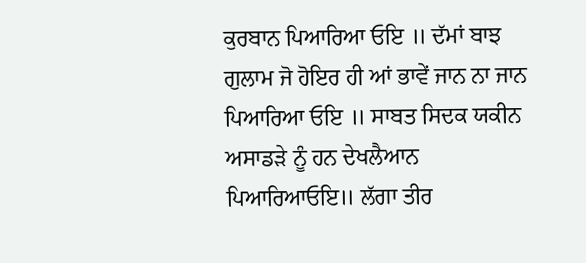ਕੁਰਬਾਨ ਪਿਆਰਿਆ ਓਇ ॥ ਦੱਮਾਂ ਬਾਝ ਗੁਲਾਮ ਜੋ ਹੋਇਰ ਹੀ ਆਂ ਭਾਵੇਂ ਜਾਨ ਨਾ ਜਾਨ ਪਿਆਰਿਆ ਓਇ ॥ ਸਾਬਤ ਸਿਦਕ ਯਕੀਨ ਅਸਾਡੜੇ ਨੂੰ ਹਨ ਦੇਖਲੈਆਨ ਪਿਆਰਿਆਓਇ॥ ਲੱਗਾ ਤੀਰ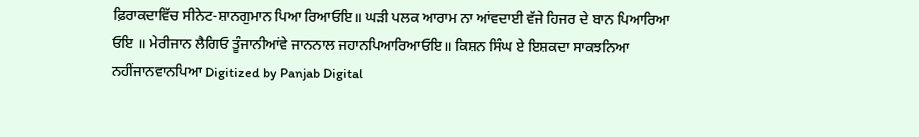ਫ਼ਿਰਾਕਦਾਵਿੱਚ ਸੀਨੇਟ-ਸ਼ਾਨਗੁਮਾਨ ਪਿਆ ਰਿਆਓਇ॥ ਘੜੀ ਪਲਕ ਆਰਾਮ ਨਾ ਆਂਵਦਾਈ ਵੱਜੇ ਹਿਜਰ ਦੇ ਬਾਨ ਪਿਆਰਿਆ ਓਇ ॥ ਮੇਰੀਜਾਨ ਲੈਗਿਓ ਤੂੰਜਾਨੀਆਂਵੇ ਜਾਨਨਾਲ ਜਹਾਨਪਿਆਰਿਆਓਇ॥ ਕਿਸ਼ਨ ਸਿੰਘ ਏ ਇਸ਼ਕਦਾ ਸਾਕਝਨਿਆ ਨਹੀਂਜਾਨਵਾਨਪਿਆ Digitized by Panjab Digital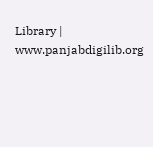Library | www.panjabdigilib.org